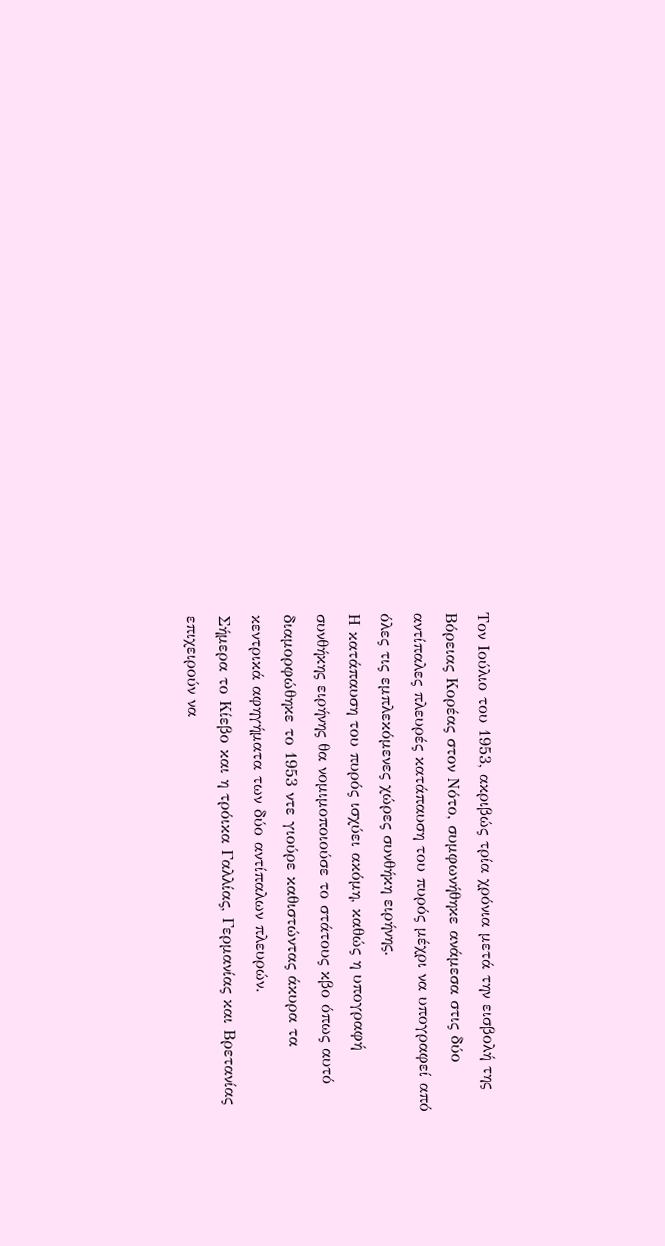Τον Ιούλιο του 1953, ακριβώς τρία χρόνια μετά την εισβολή της Βόρειας Κορέας στον Νότο, συμφωνήθηκε ανάμεσα στις δύο αντίπαλες πλευρές κατάπαυση του πυρός μέχρι να υπογραφεί από όλες τις εμπλεκόμενες χώρες συνθήκη ειρήνης.
Η κατάπαυση του πυρός ισχύει ακόμη, καθώς η υπογραφή συνθήκης ειρήνης θα νομιμοποιούσε το στάτους κβο όπως αυτό διαμορφώθηκε το 1953 ντε γιούρε καθιστώντας άκυρα τα κεντρικά αφηγήματα των δύο αντίπαλων πλευρών.
Σήμερα το Κίεβο και η τρόικα Γαλλίας, Γερμανίας και Βρετανίας επιχειρούν να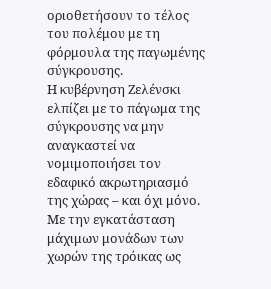οριοθετήσουν το τέλος του πολέμου με τη φόρμουλα της παγωμένης σύγκρουσης.
Η κυβέρνηση Ζελένσκι ελπίζει με το πάγωμα της σύγκρουσης να μην αναγκαστεί να νομιμοποιήσει τον εδαφικό ακρωτηριασμό της χώρας – και όχι μόνο. Με την εγκατάσταση μάχιμων μονάδων των χωρών της τρόικας ως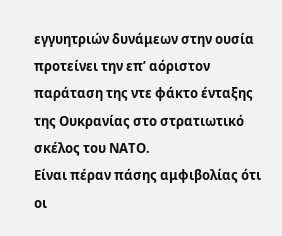εγγυητριών δυνάμεων στην ουσία προτείνει την επ’ αόριστον παράταση της ντε φάκτο ένταξης της Ουκρανίας στο στρατιωτικό σκέλος του ΝΑΤΟ.
Είναι πέραν πάσης αμφιβολίας ότι οι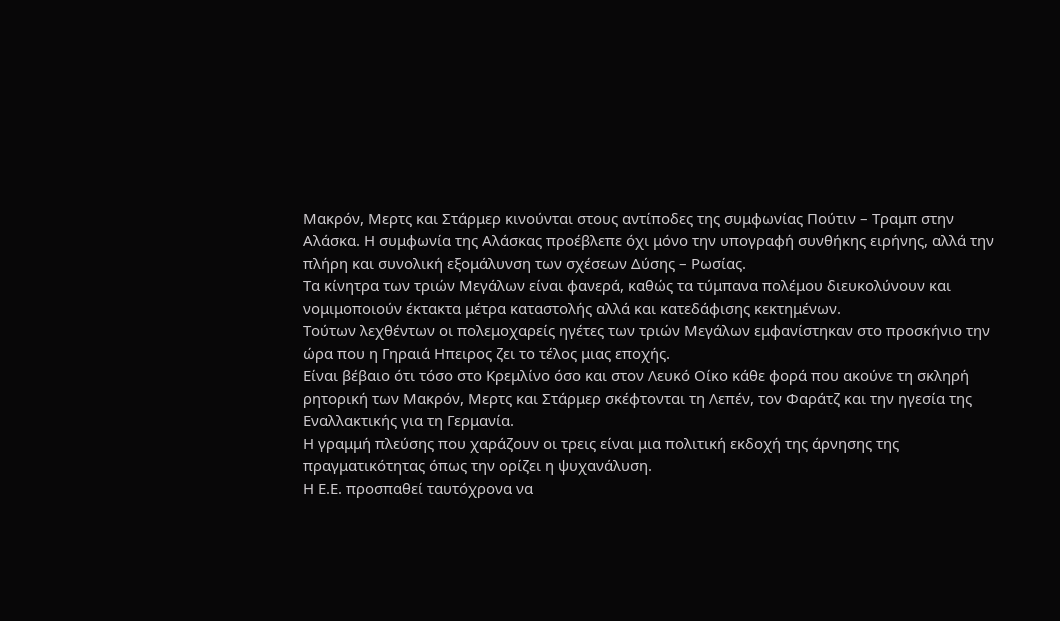Μακρόν, Μερτς και Στάρμερ κινούνται στους αντίποδες της συμφωνίας Πούτιν – Τραμπ στην Αλάσκα. Η συμφωνία της Αλάσκας προέβλεπε όχι μόνο την υπογραφή συνθήκης ειρήνης, αλλά την πλήρη και συνολική εξομάλυνση των σχέσεων Δύσης – Ρωσίας.
Τα κίνητρα των τριών Μεγάλων είναι φανερά, καθώς τα τύμπανα πολέμου διευκολύνουν και νομιμοποιούν έκτακτα μέτρα καταστολής αλλά και κατεδάφισης κεκτημένων.
Τούτων λεχθέντων οι πολεμοχαρείς ηγέτες των τριών Μεγάλων εμφανίστηκαν στο προσκήνιο την ώρα που η Γηραιά Ηπειρος ζει το τέλος μιας εποχής.
Είναι βέβαιο ότι τόσο στο Κρεμλίνο όσο και στον Λευκό Οίκο κάθε φορά που ακούνε τη σκληρή ρητορική των Μακρόν, Μερτς και Στάρμερ σκέφτονται τη Λεπέν, τον Φαράτζ και την ηγεσία της Εναλλακτικής για τη Γερμανία.
Η γραμμή πλεύσης που χαράζουν οι τρεις είναι μια πολιτική εκδοχή της άρνησης της πραγματικότητας όπως την ορίζει η ψυχανάλυση.
Η Ε.Ε. προσπαθεί ταυτόχρονα να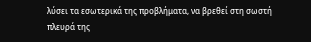λύσει τα εσωτερικά της προβλήματα, να βρεθεί στη σωστή πλευρά της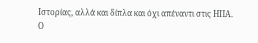Ιστορίας, αλλά και δίπλα και όχι απέναντι στις ΗΠΑ.
Ο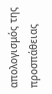απολογισμός της προσπάθειας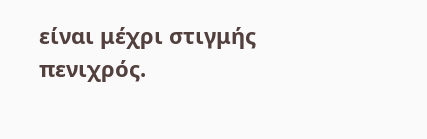είναι μέχρι στιγμής πενιχρός.